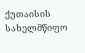ქუთაისის სახელმწიფო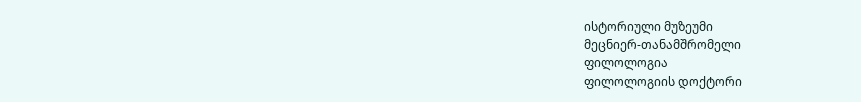ისტორიული მუზეუმი
მეცნიერ-თანამშრომელი
ფილოლოგია
ფილოლოგიის დოქტორი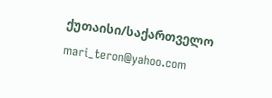ქუთაისი/საქართველო
mari_teron@yahoo.com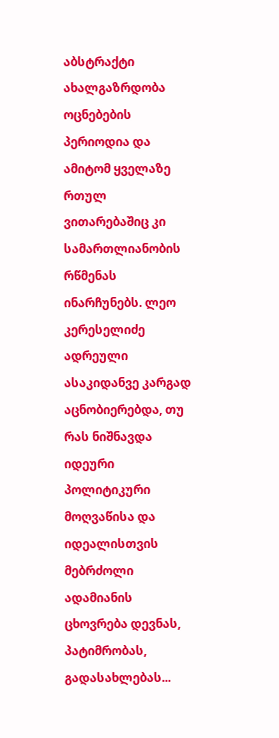აბსტრაქტი
ახალგაზრდობა ოცნებების პერიოდია და ამიტომ ყველაზე რთულ ვითარებაშიც კი სამართლიანობის რწმენას ინარჩუნებს. ლეო კერესელიძე ადრეული ასაკიდანვე კარგად აცნობიერებდა, თუ რას ნიშნავდა იდეური პოლიტიკური მოღვაწისა და იდეალისთვის მებრძოლი ადამიანის ცხოვრება დევნას, პატიმრობას, გადასახლებას...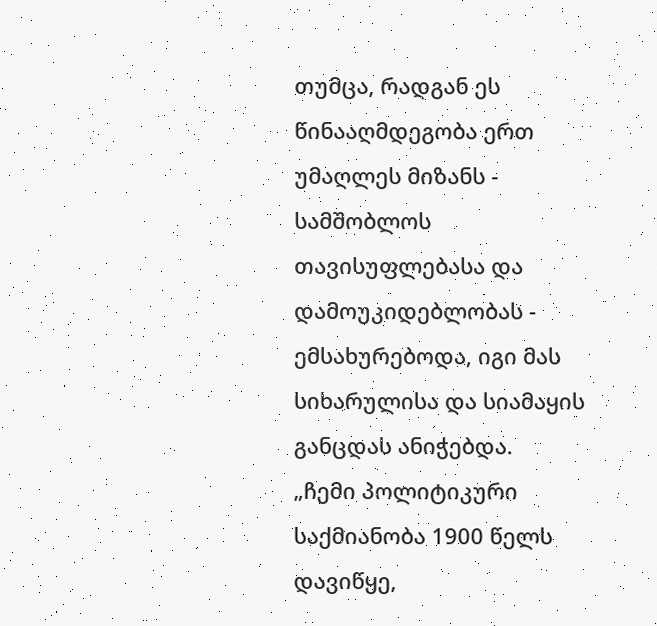თუმცა, რადგან ეს წინააღმდეგობა ერთ უმაღლეს მიზანს - სამშობლოს თავისუფლებასა და დამოუკიდებლობას - ემსახურებოდა, იგი მას სიხარულისა და სიამაყის განცდას ანიჭებდა.
„ჩემი პოლიტიკური საქმიანობა 1900 წელს დავიწყე,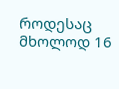როდესაც მხოლოდ 16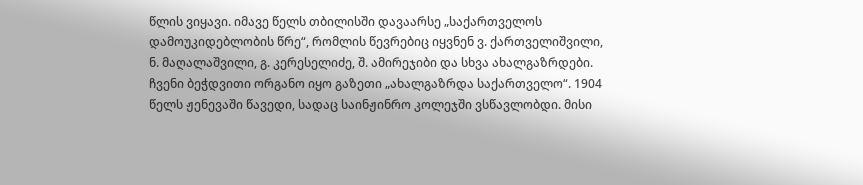წლის ვიყავი. იმავე წელს თბილისში დავაარსე „საქართველოს დამოუკიდებლობის წრე“, რომლის წევრებიც იყვნენ ვ. ქართველიშვილი, ნ. მაღალაშვილი, გ. კერესელიძე, შ. ამირეჯიბი და სხვა ახალგაზრდები. ჩვენი ბეჭდვითი ორგანო იყო გაზეთი „ახალგაზრდა საქართველო“. 1904 წელს ჟენევაში წავედი, სადაც საინჟინრო კოლეჯში ვსწავლობდი. მისი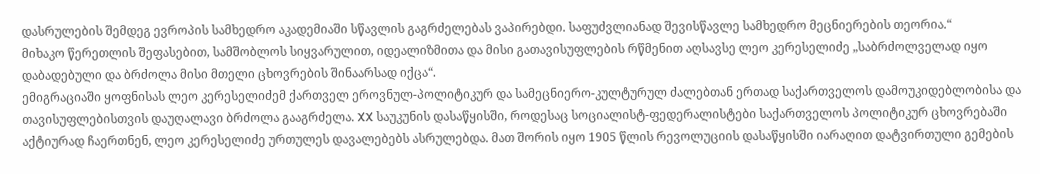დასრულების შემდეგ ევროპის სამხედრო აკადემიაში სწავლის გაგრძელებას ვაპირებდი. საფუძვლიანად შევისწავლე სამხედრო მეცნიერების თეორია.“
მიხაკო წერეთლის შეფასებით, სამშობლოს სიყვარულით, იდეალიზმითა და მისი გათავისუფლების რწმენით აღსავსე ლეო კერესელიძე „საბრძოლველად იყო დაბადებული და ბრძოლა მისი მთელი ცხოვრების შინაარსად იქცა“.
ემიგრაციაში ყოფნისას ლეო კერესელიძემ ქართველ ეროვნულ-პოლიტიკურ და სამეცნიერო-კულტურულ ძალებთან ერთად საქართველოს დამოუკიდებლობისა და თავისუფლებისთვის დაუღალავი ბრძოლა გააგრძელა. XX საუკუნის დასაწყისში, როდესაც სოციალისტ-ფედერალისტები საქართველოს პოლიტიკურ ცხოვრებაში აქტიურად ჩაერთნენ, ლეო კერესელიძე ურთულეს დავალებებს ასრულებდა. მათ შორის იყო 1905 წლის რევოლუციის დასაწყისში იარაღით დატვირთული გემების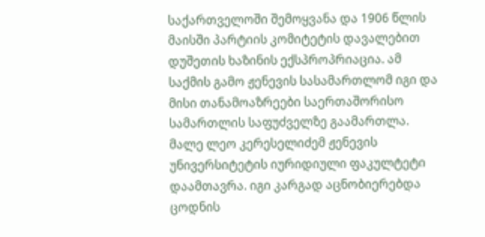საქართველოში შემოყვანა და 1906 წლის მაისში პარტიის კომიტეტის დავალებით დუშეთის ხაზინის ექსპროპრიაცია. ამ საქმის გამო ჟენევის სასამართლომ იგი და მისი თანამოაზრეები საერთაშორისო სამართლის საფუძველზე გაამართლა.
მალე ლეო კერესელიძემ ჟენევის უნივერსიტეტის იურიდიული ფაკულტეტი დაამთავრა. იგი კარგად აცნობიერებდა ცოდნის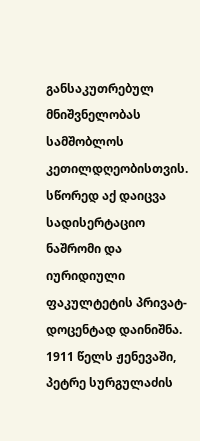განსაკუთრებულ მნიშვნელობას სამშობლოს კეთილდღეობისთვის. სწორედ აქ დაიცვა სადისერტაციო ნაშრომი და იურიდიული ფაკულტეტის პრივატ-დოცენტად დაინიშნა.
1911 წელს ჟენევაში, პეტრე სურგულაძის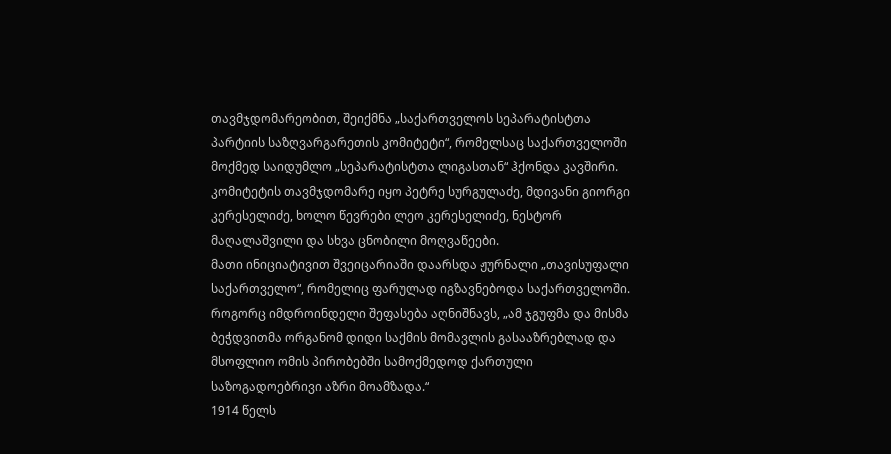თავმჯდომარეობით, შეიქმნა „საქართველოს სეპარატისტთა პარტიის საზღვარგარეთის კომიტეტი“, რომელსაც საქართველოში მოქმედ საიდუმლო „სეპარატისტთა ლიგასთან“ ჰქონდა კავშირი. კომიტეტის თავმჯდომარე იყო პეტრე სურგულაძე, მდივანი გიორგი კერესელიძე, ხოლო წევრები ლეო კერესელიძე, ნესტორ მაღალაშვილი და სხვა ცნობილი მოღვაწეები.
მათი ინიციატივით შვეიცარიაში დაარსდა ჟურნალი „თავისუფალი საქართველო“, რომელიც ფარულად იგზავნებოდა საქართველოში. როგორც იმდროინდელი შეფასება აღნიშნავს, „ამ ჯგუფმა და მისმა ბეჭდვითმა ორგანომ დიდი საქმის მომავლის გასააზრებლად და მსოფლიო ომის პირობებში სამოქმედოდ ქართული საზოგადოებრივი აზრი მოამზადა.“
1914 წელს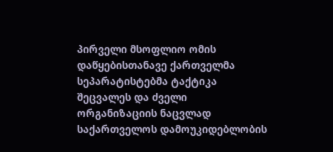პირველი მსოფლიო ომის დაწყებისთანავე ქართველმა სეპარატისტებმა ტაქტიკა შეცვალეს და ძველი ორგანიზაციის ნაცვლად საქართველოს დამოუკიდებლობის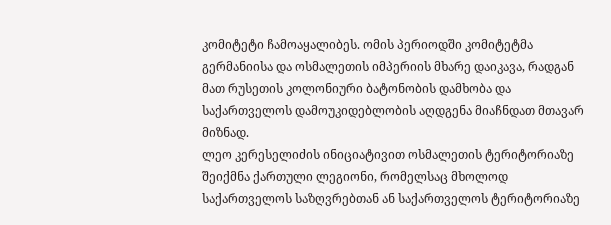კომიტეტი ჩამოაყალიბეს. ომის პერიოდში კომიტეტმა გერმანიისა და ოსმალეთის იმპერიის მხარე დაიკავა, რადგან მათ რუსეთის კოლონიური ბატონობის დამხობა და საქართველოს დამოუკიდებლობის აღდგენა მიაჩნდათ მთავარ მიზნად.
ლეო კერესელიძის ინიციატივით ოსმალეთის ტერიტორიაზე შეიქმნა ქართული ლეგიონი, რომელსაც მხოლოდ საქართველოს საზღვრებთან ან საქართველოს ტერიტორიაზე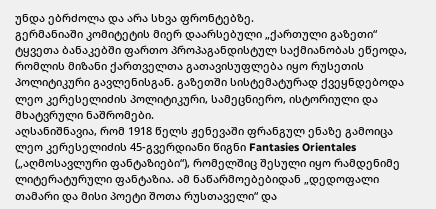უნდა ებრძოლა და არა სხვა ფრონტებზე.
გერმანიაში კომიტეტის მიერ დაარსებული „ქართული გაზეთი“ ტყვეთა ბანაკებში ფართო პროპაგანდისტულ საქმიანობას ეწეოდა, რომლის მიზანი ქართველთა გათავისუფლება იყო რუსეთის პოლიტიკური გავლენისგან. გაზეთში სისტემატურად ქვეყნდებოდა ლეო კერესელიძის პოლიტიკური, სამეცნიერო, ისტორიული და მხატვრული ნაშრომები.
აღსანიშნავია, რომ 1918 წელს ჟენევაში ფრანგულ ენაზე გამოიცა ლეო კერესელიძის 45-გვერდიანი წიგნი Fantasies Orientales („აღმოსავლური ფანტაზიები“), რომელშიც შესული იყო რამდენიმე ლიტერატურული ფანტაზია. ამ ნაწარმოებებიდან „დედოფალი თამარი და მისი პოეტი შოთა რუსთაველი“ და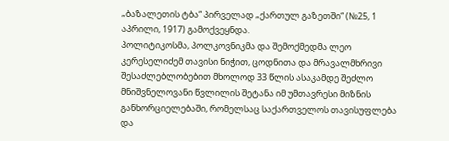„ბაზალეთის ტბა“ პირველად „ქართულ გაზეთში“ (№25, 1 აპრილი, 1917) გამოქვეყნდა.
პოლიტიკოსმა, პოლკოვნიკმა და შემოქმედმა ლეო კერესელიძემ თავისი ნიჭით, ცოდნითა და მრავალმხრივი შესაძლებლობებით მხოლოდ 33 წლის ასაკამდე შეძლო მნიშვნელოვანი წვლილის შეტანა იმ უმთავრესი მიზნის განხორციელებაში, რომელსაც საქართველოს თავისუფლება და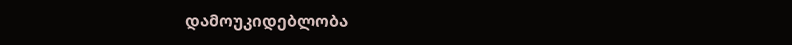დამოუკიდებლობა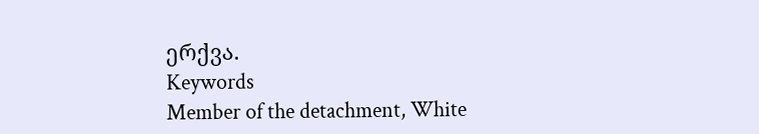ერქვა.
Keywords
Member of the detachment, White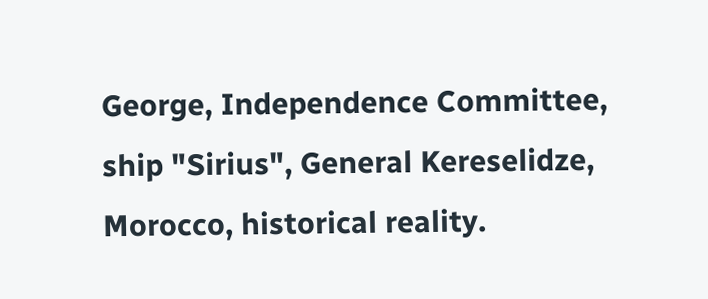George, Independence Committee, ship "Sirius", General Kereselidze, Morocco, historical reality.